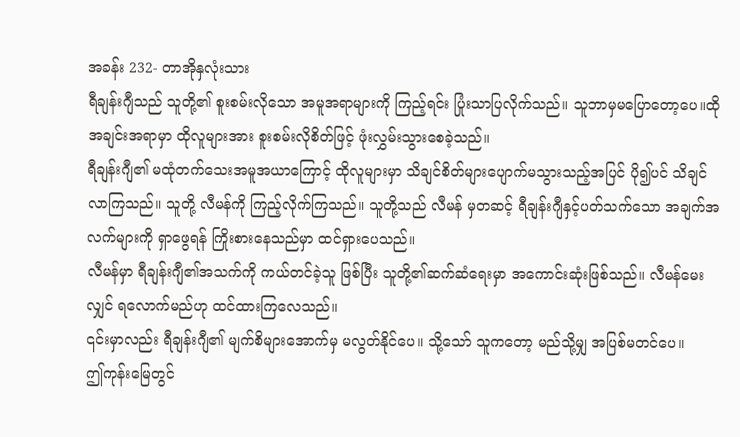အခန်း 232- တာအိုနှလုံးသား
ရီချန်းဂျီသည် သူတို့၏ စူးစမ်းလိုသော အမူအရာများကို ကြည့်ရင်း ပြုံးသာပြလိုက်သည်။ သူဘာမှမပြောတော့ပေ။ထိုအချင်းအရာမှာ ထိုလူများအား စူးစမ်းလိုစိတ်ဖြင့် ဖုံးလွှမ်းသွားစေခဲ့သည်။
ရီချန်းဂျီ၏ မထုံတက်သေးအမူအယာကြောင့် ထိုလူများမှာ သိချင်စိတ်များပျောက်မသွားသည့်အပြင် ပို၍ပင် သိချင်လာကြသည်။ သူတို့ လီမန်ကို ကြည့်လိုက်ကြသည်။ သူတို့သည် လီမန် မှတဆင့် ရီချန်းဂျီနှင့်ပတ်သက်သော အချက်အလက်များကို ရှာဖွေရန် ကြိုးစားနေသည်မှာ ထင်ရှားပေသည်။
လီမန်မှာ ရီချန်းဂျီ၏အသက်ကို ကယ်တင်ခဲ့သူ ဖြစ်ပြီး သူတို့၏ဆက်ဆံရေးမှာ အကောင်းဆုံးဖြစ်သည်။ လီမန်မေးလျှင် ရလောက်မည်ဟု ထင်ထားကြလေသည်။
၎င်းမှာလည်း ရီချန်းဂျီ၏ မျက်စိများအောက်မှ မလွတ်နိုင်ပေ။ သို့သော် သူကတော့ မည်သို့မျှ အပြစ်မတင်ပေ။
ဤကုန်းမြေတွင်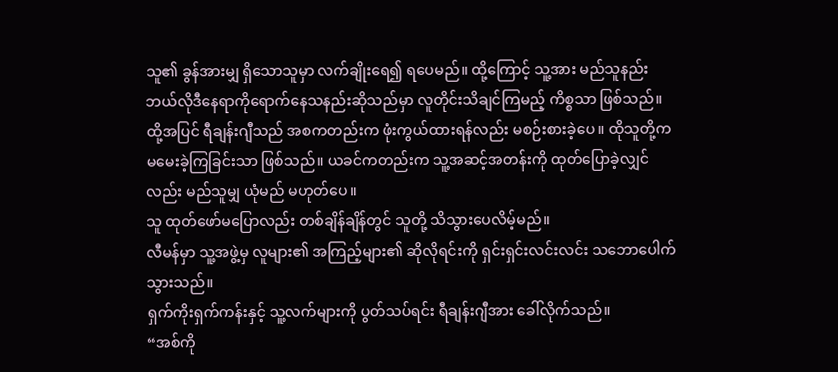သူ၏ ခွန်အားမျှ ရှိသောသူမှာ လက်ချိုးရေ၍ ရပေမည်။ ထို့ကြောင့် သူ့အား မည်သူနည်း ဘယ်လိုဒီနေရာကိုရောက်နေသနည်းဆိုသည်မှာ လူတိုင်းသိချင်ကြမည့် ကိစ္စသာ ဖြစ်သည်။
ထို့အပြင် ရီချန်းဂျီသည် အစကတည်းက ဖုံးကွယ်ထားရန်လည်း မစဉ်းစားခဲ့ပေ။ ထိုသူတို့က မမေးခဲ့ကြခြင်းသာ ဖြစ်သည်။ ယခင်ကတည်းက သူ့အဆင့်အတန်းကို ထုတ်ပြောခဲ့လျှင်လည်း မည်သူမျှ ယုံမည် မဟုတ်ပေ။
သူ ထုတ်ဖော်မပြောလည်း တစ်ချိန်ချိန်တွင် သူတို့ သိသွားပေလိမ့်မည်။
လီမန်မှာ သူ့အဖွဲ့မှ လူများ၏ အကြည့်များ၏ ဆိုလိုရင်းကို ရှင်းရှင်းလင်းလင်း သဘောပေါက်သွားသည်။
ရှက်ကိုးရှက်ကန်းနှင့် သူ့လက်များကို ပွတ်သပ်ရင်း ရီချန်းဂျီအား ခေါ်လိုက်သည်။
“အစ်ကို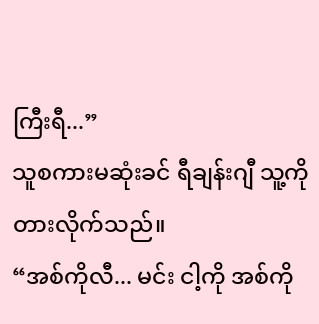ကြီးရီ...”
သူစကားမဆုံးခင် ရီချန်းဂျီ သူ့ကို တားလိုက်သည်။
“အစ်ကိုလီ... မင်း ငါ့ကို အစ်ကို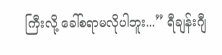ကြီးလို့ ခေါ်စရာမလိုပါဘူး...” ရီချန်းဂျီ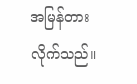အမြန်တားလိုက်သည်။